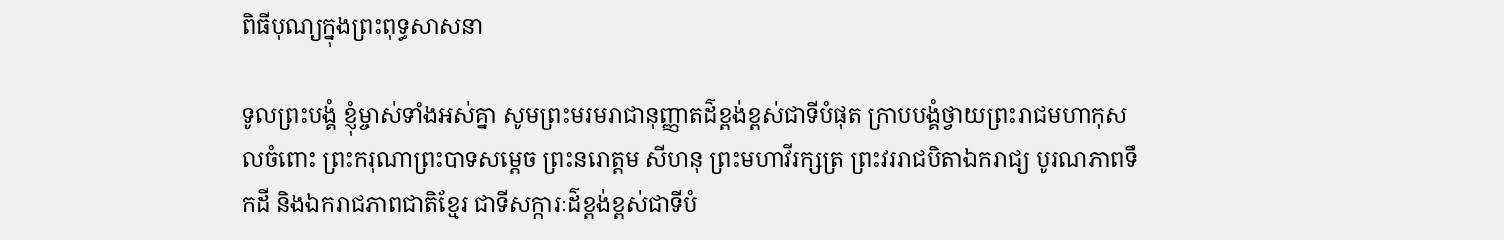ពិធីបុណ្យក្នុងព្រះពុទ្ធសាសនា

ទូលព្រះបង្គំ ខ្ញុំម្ចាស់ទាំងអស់គ្នា សូមព្រះមរមរាជានុញ្ញាតដ៌ខ្ពង់ខ្ពស់ជាទីបំផុត ក្រាបបង្គំថ្វាយព្រះរាជមហាកុសលចំពោះ ព្រះករុណាព្រះបាទសម្តេច ព្រះនរោត្តម សីហនុ ព្រះមហាវីរក្សត្រ ព្រះវររាជបិតាឯករាជ្យ បូរណភាពទឹកដី និងឯករាជភាពជាតិខ្មែរ ជាទីសក្ការៈដ៌ខ្ពង់ខ្ពស់ជាទីបំ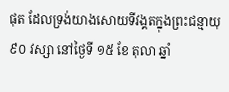ផុត ដែលទ្រង់យាងសោយទីវង្គតក្នុងព្រះជន្មាយុ ៩០ វស្សា នៅថ្ងៃទី ១៥ ខែ តុលា ឆ្នាំ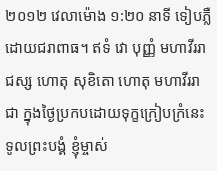២០១២ វេលាម៉ោង ១:២០ នាទី ទៀបភ្លឺ ដោយជរាពាធ។ ឥទំ វោ បុញ្ញំ មហាវីររាជស្ស ហោតុ សុខិតោ ហោតុ មហាវីររាជា ក្នុងថ្ងៃប្រកបដោយទុក្ខក្រៀបក្រំនេះ ទូលព្រះបង្គំ ខ្ញុំម្ចាស់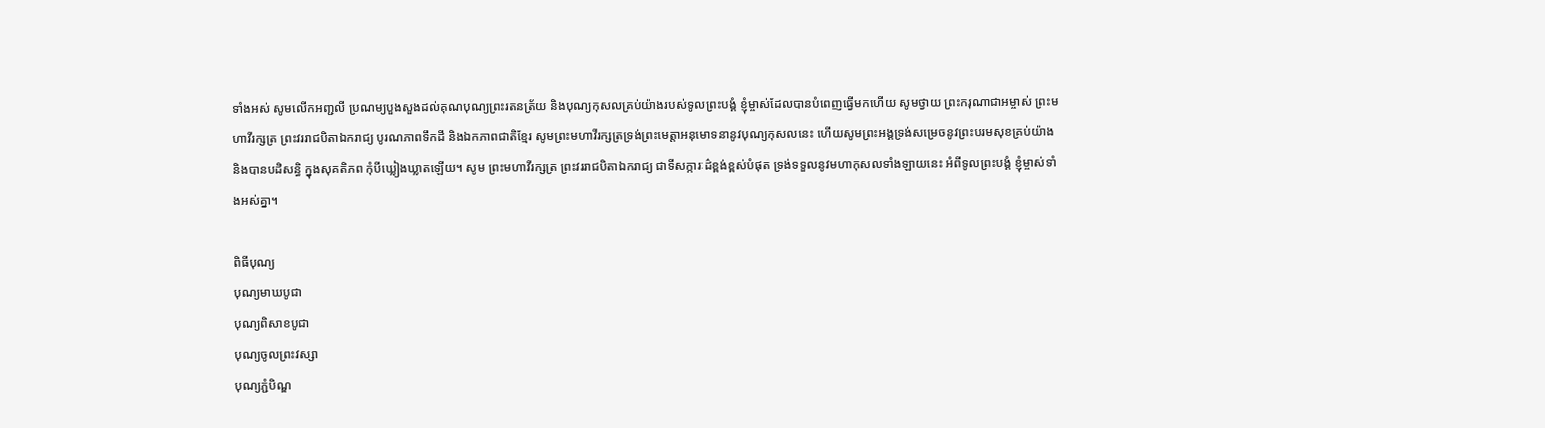ទាំងអស់ សូមលើកអញ្ជលី ប្រណម្យបួងសួងដល់គុណបុណ្យព្រះរតនត្រ័យ និងបុណ្យកុសលគ្រប់យ៉ាងរបស់ទូលព្រះបង្គំ ខ្ញុំម្ចាស់ដែលបានបំពេញធ្វើមកហើយ សូមថ្វាយ ព្រះករុណាជាអម្ចាស់ ព្រះមហាវីរក្សត្រ ព្រះវររាជបិតាឯករាជ្យ បូរណភាពទឹកដី និងឯកភាពជាតិខ្មែរ សូមព្រះមហាវីរក្សត្រទ្រង់ព្រះមេត្តាអនុមោទនានូវបុណ្យកុសលនេះ ហើយសូមព្រះអង្គទ្រង់សម្រេចនូវព្រះបរមសុខគ្រប់យ៉ាង និងបានបដិសន្ធិ ក្នុងសុគតិភព កុំបីឃ្លៀងឃ្លាតឡើយ។ សូម ព្រះមហាវីរក្សត្រ ព្រះវររាជបិតាឯករាជ្យ ជាទីសក្ការៈដ៌ខ្ពង់ខ្ពស់បំផុត ទ្រង់ទទួលនូវមហាកុសលទាំងឡាយនេះ អំពីទូលព្រះបង្គំ ខ្ញុំម្ចាស់ទាំងអស់គ្នា។

ពិធីបុណ្យ
បុណ្យមាឃបូជា
បុណ្យពិសាខបូជា
បុណ្យចូលព្រះវស្សា
បុណ្យភ្ជំបិណ្ឌ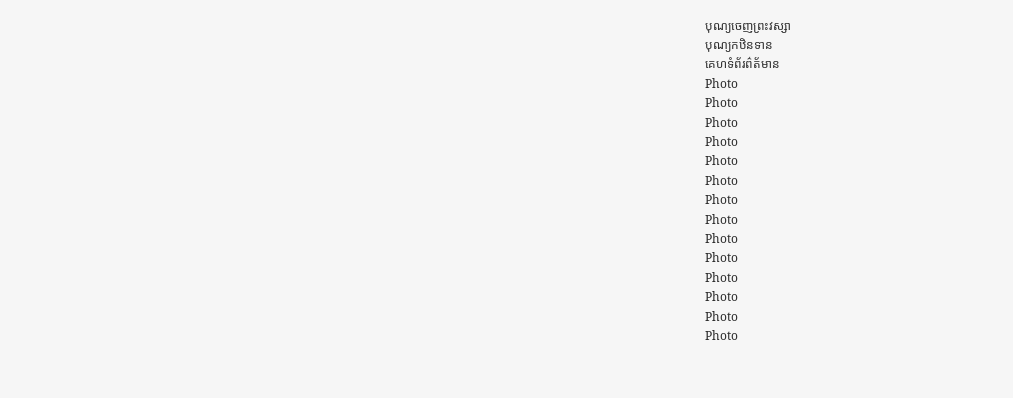បុណ្យចេញព្រះវស្សា
បុណ្យកឋិនទាន
គេហទំព័រព៌ត័មាន
Photo
Photo
Photo
Photo
Photo
Photo
Photo
Photo
Photo
Photo
Photo
Photo
Photo
Photo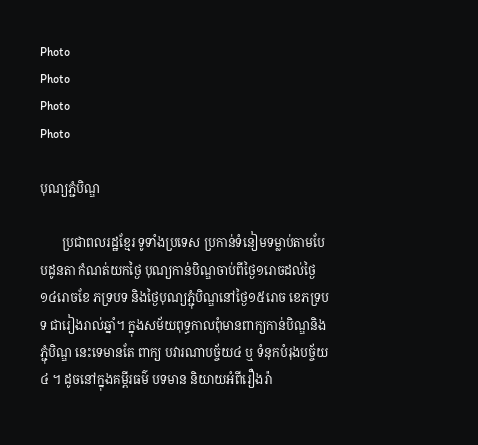Photo
Photo
Photo
Photo

បុណ្យភ្ជំបិណ្ឌ

       ប្រជាពលរដ្ឋខ្មែរ ទូទាំងប្រទេស ប្រកាន់ទំនៀមទម្លាប់តាមបែបដូនតា កំណត់យកថ្ងៃ បុណ្យកាន់បិណ្ឌចាប់ពីថ្ងៃ១រោចដល់ថ្ងៃ១៤រោចខែ ភទ្របទ និងថ្ងៃបុណ្យភ្ជុំបិណ្ឌនៅថ្ងៃ១៥រោច ខេភទ្របទ ជារៀងរាល់ឆ្នាំ។ ក្នុងសម័យពុទ្ធកាលពុំមានពាក្យកាន់បិណ្ឌនិងភ្ជុំបិណ្ឌ នេះទេមានតែ ពាក្យ បវារណាបច្ច័យ៤ ឬ ទំនុកបំរុងបច្ច័យ៤ ។ ដូចនៅក្នុងគម្ពីរធម៌ បទមាន និយាយអំពីរឿងរ៉ា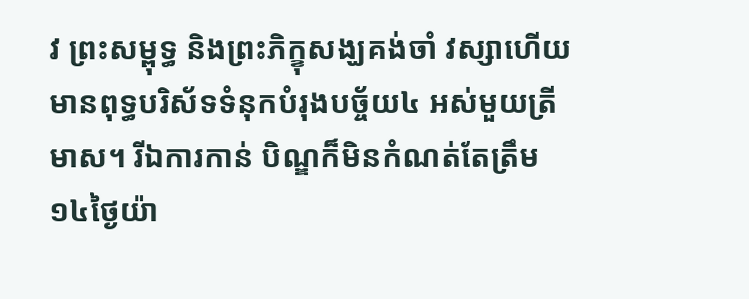វ ព្រះសម្ពុទ្ធ និងព្រះភិក្ខុសង្ឃគង់ចាំ វស្សាហើយ មានពុទ្ធបរិស័ទទំនុកបំរុងបច្ច័យ៤ អស់មួយត្រីមាស។ រីឯការកាន់ បិណ្ឌក៏មិនកំណត់តែត្រឹម១៤ថ្ងៃយ៉ា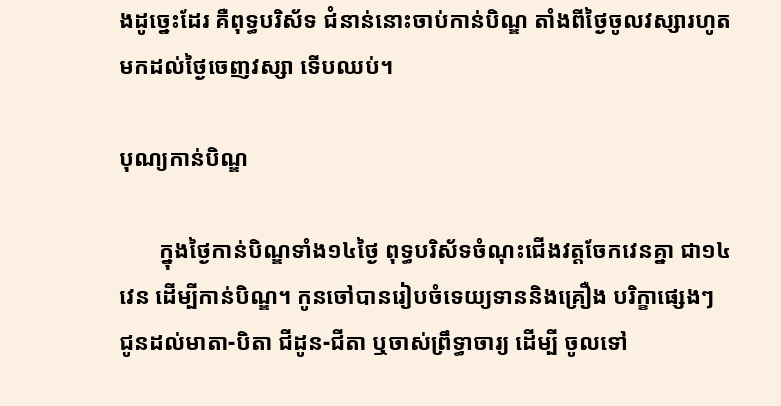ងដូច្នេះដែរ គឺពុទ្ធបរិស័ទ ជំនាន់នោះចាប់កាន់បិណ្ឌ តាំងពីថ្ងៃចូលវស្សារហូតមកដល់ថ្ងៃចេញវស្សា ទើបឈប់។

បុណ្យកាន់បិណ្ឌ

       ក្នុងថ្ងៃកាន់បិណ្ឌទាំង១៤ថ្ងៃ ពុទ្ធបរិស័ទចំណុះជើងវត្តចែកវេនគ្នា ជា១៤វេន ដើម្បីកាន់បិណ្ឌ។ កូនចៅបានរៀបចំទេយ្យទាននិងគ្រឿង បរិក្ខាផ្សេងៗ ជូនដល់មាតា-បិតា ជីដូន-ជីតា ឬចាស់ព្រឹទ្ធាចារ្យ ដើម្បី ចូលទៅ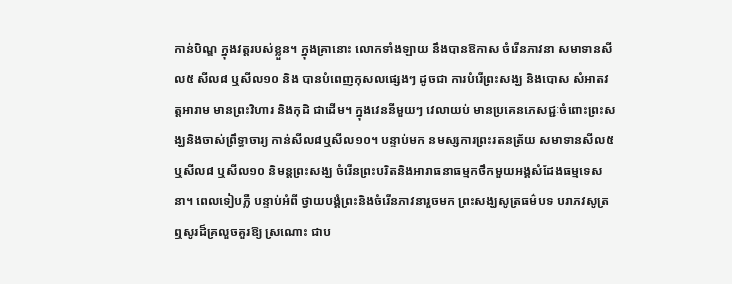កាន់បិណ្ឌ ក្នុងវត្តរបស់ខ្លួន។ ក្នុងគ្រានោះ លោកទាំងឡាយ នឹងបានឱកាស ចំរើនភាវនា សមាទានសីល៥ សីល៨ ឬសីល១០ និង បានបំពេញកុសលផ្សេងៗ ដូចជា ការបំរើព្រះសង្ឃ និងបោស សំអាតវត្តអារាម មានព្រះវិហារ និងកុដិ ជាដើម។ ក្នុងវេននីមួយៗ វេលាយប់ មានប្រគេនភេសជ្ជៈចំពោះព្រះសង្ឃនិងចាស់ព្រឹទ្ធាចារ្យ កាន់សីល៨ឬសីល១០។ បន្ទាប់មក នមស្សការព្រះរតនត្រ័យ សមាទានសីល៥ ឬសីល៨ ឬសីល១០ និមន្តព្រះសង្ឃ ចំរើនព្រះបរិតនិងអារាធនាធម្មកថឹកមួយអង្គសំដែងធម្មទេសនា។ ពេលទៀបភ្លឺ បន្ទាប់អំពី ថ្វាយបង្គំព្រះនិងចំរើនភាវនារួចមក ព្រះសង្ឃសូត្រធម៌បទ បរាភវសូត្រឮសូរដ៏គ្រលួចគួរឱ្យ ស្រណោះ ជាប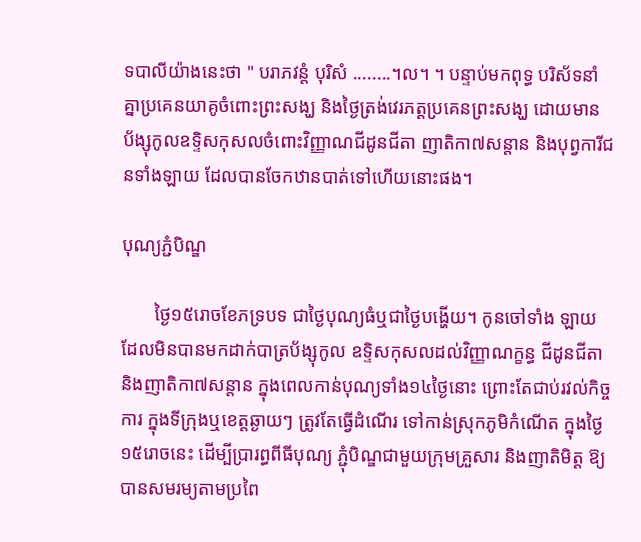ទបាលីយ៉ាងនេះថា " បរាភវន្តំ បុរិសំ ........។ល។ ។ បន្ទាប់មកពុទ្ធ បរិស័ទនាំគ្នាប្រគេនយាគូចំពោះព្រះសង្ឃ និងថ្ងៃត្រង់វេរភត្តប្រគេនព្រះសង្ឃ ដោយមាន ប័ង្សុកូលឧទ្ទិសកុសលចំពោះវិញ្ញាណជីដូនជីតា ញាតិកា៧សន្តាន និងបុព្វការីជនទាំងឡាយ ដែលបានចែកឋានបាត់ទៅហើយនោះផង។

បុណ្យភ្ជំបិណ្ឌ

       ថ្ងៃ១៥រោចខែភទ្របទ ជាថ្ងៃបុណ្យធំឬជាថ្ងៃបង្ហើយ។ កូនចៅទាំង ឡាយដែលមិនបានមកដាក់បាត្រប័ង្សុកូល ឧទ្ទិសកុសលដល់វិញ្ញាណក្ខន្ធ ជីដូនជីតា និងញាតិកា៧សន្តាន ក្នុងពេលកាន់បុណ្យទាំង១៤ថ្ងៃនោះ ព្រោះតែជាប់រវល់កិច្ចការ ក្នុងទីក្រុងឬខេត្តឆ្ងាយៗ ត្រូវតែធ្វើដំណើរ ទៅកាន់ស្រុកភូមិកំណើត ក្នុងថ្ងៃ១៥រោចនេះ ដើម្បីប្រារព្ធពីធីបុណ្យ ភ្ជុំបិណ្ឌជាមួយក្រុមគ្រួសារ និងញាតិមិត្ត ឱ្យបានសមរម្យតាមប្រពៃ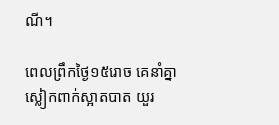ណី។

ពេលព្រឹកថ្ងៃ១៥រោច គេនាំគ្នាស្លៀកពាក់ស្អាតបាត យួរ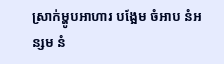ស្រាក់ម្ហូបអាហារ បង្អែម ចំអាប នំអន្សម នំ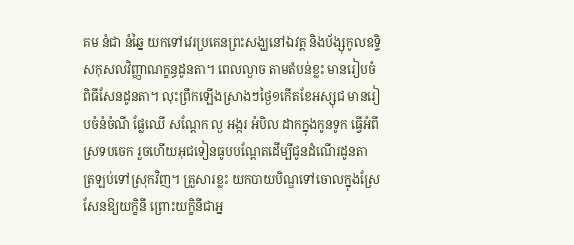គម នំជា នំឆ្នៃ យកទៅវេរប្រគេនព្រះសង្ឃនៅឯវត្ត និងប័ង្សុកូលឧទ្ទិសកុសលវិញ្ញាណក្ខន្ធដូនតា។ ពេលល្ងាច តាមតំបន់ខ្លះ មានរៀបចំពិធីសែនដូនតា។ លុះព្រឹកឡើងស្រាងៗថ្ងៃ១កើតខែអស្សុជ មានរៀបចំនំចំណី ផ្លែឈើ សណ្តែក ល្ង អង្ករ អំបិល ដាកក្នុងកូនទូក ធ្វើអំពីស្រទបចេក រួចហើយអុជទៀនធូបបណ្តែតដើម្បីជូនដំណើរដូនតា ត្រឡប់ទៅស្រុកវិញ។ គ្រួសារខ្លះ យកបាយបិណ្ឌទៅចោលក្នុងស្រែសែនឱ្យយក្ខិនី ព្រោះយក្ខិនីជាអ្ន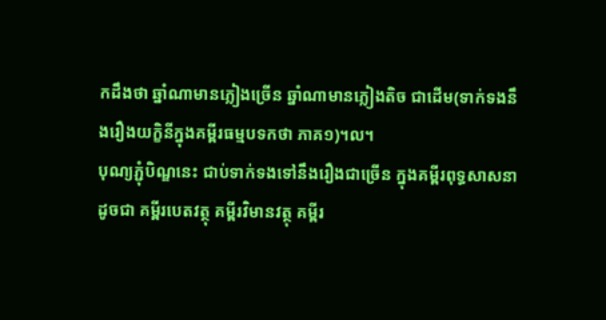កដឹងថា ឆ្នាំណាមានភ្លៀងច្រើន ឆ្នាំណាមានភ្លៀងតិច ជាដើម(ទាក់ទងនឹងរឿងយក្ខិនីក្នុងគម្ពីរធម្មបទកថា ភាគ១)។ល។
បុណ្យភ្ជុំបិណ្ឌនេះ ជាប់ទាក់ទងទៅនឹងរឿងជាច្រើន ក្នុងគម្ពីរពុទ្ធសាសនា ដូចជា គម្ពីរបេតវត្ថុ គម្ពីរវិមានវត្ថុ គម្ពីរ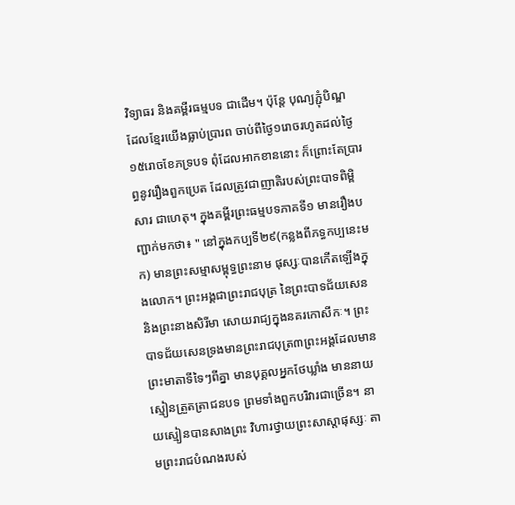វិទ្យាធរ និងគម្ពីរធម្មបទ ជាដើម។ ប៉ុន្តែ បុណ្យភ្ជុំបិណ្ឌ ដែលខ្មែរយើងធ្លាប់ប្រារព ចាប់ពីថ្ងៃ១រោចរហូតដល់ថ្ងៃ១៥រោចខែភទ្របទ ពុំដែលអាកខាននោះ ក៏ព្រោះតែប្រារព្ធនូវរឿងពួកប្រេត ដែលត្រូវជាញាតិរបស់ព្រះបាទពិម្ពិសារ ជាហេតុ។ ក្នុងគម្ពីរព្រះធម្មបទភាគទី១ មានរឿងបញ្ជាក់មកថា៖ " នៅក្នុងកប្បទី២៩(កន្លងពីភទ្ធកប្បនេះមក) មានព្រះសម្មាសម្ពុទ្ធព្រះនាម ផុស្សៈបានកើតឡើងក្នុងលោក។ ព្រះអង្គជាព្រះរាជបុត្រ នៃព្រះបាទជ័យសេននិងព្រះនាងសិរីមា សោយរាជ្យក្នុងនគរកោសីកៈ។ ព្រះបាទជ័យសេនទ្រងមានព្រះរាជបុត្រ៣ព្រះអង្គដែលមាន ព្រះមាតាទីទៃៗពីគ្នា មានបុគ្គលអ្នកថែឃ្លាំង មាននាយ ស្មៀនត្រួតត្រាជនបទ ព្រមទាំងពួកបរិវារជាច្រើន។ នាយស្មៀនបានសាងព្រះ វិហារថ្វាយព្រះសាស្តាផុស្សៈ តាមព្រះរាជបំណងរបស់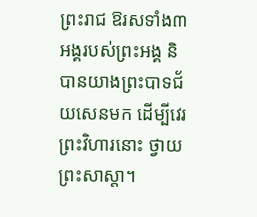ព្រះរាជ ឱរសទាំង៣អង្គរបស់ព្រះអង្គ និបានយាងព្រះបាទជ័យសេនមក ដើម្បីវេរព្រះវិហារនោះ ថ្វាយព្រះសាស្តា។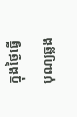ក្នុងថ្ងៃធ្វើបុណ្យឆ្លង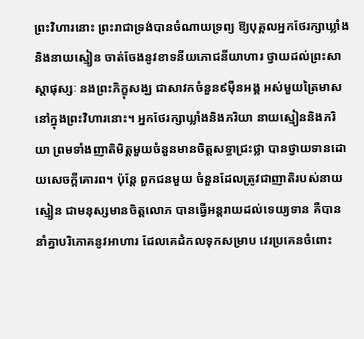ព្រះវិហារនោះ ព្រះរាជាទ្រង់បានចំណាយទ្រព្យ ឱ្យបុគ្គលអ្នកថែរក្សាឃ្លាំង និងនាយស្មៀន ចាត់ចែងនូវខាទនីយភោជនីយាហារ ថ្វាយដល់ព្រះសាស្តាផុស្សៈ នងព្រះភិក្ខុសង្ឃ ជាសាវកចំនួន៩ម៉ឺនអង្គ អស់មួយត្រៃមាស នៅក្នុងព្រះវិហារនោះ។ អ្នកថែរក្សាឃ្លាំងនិងភរិយា នាយស្មៀននិងភរិយា ព្រមទាំងញាតិមិត្តមួយចំនួនមានចិត្តសទ្ធាជ្រះថ្លា បានថ្វាយទានដោយសេចក្តីគោរព។ ប៉ុន្តែ ពួកជនមួយ ចំនួនដែលត្រូវជាញាតិរបស់នាយស្មៀន ជាមនុស្សមានចិត្តលោភ បានធ្វើអន្តរាយដល់ទេយ្យទាន គឺបាននាំគ្នាបរិភោគនូវអាហារ ដែលគេដំកលទុកសម្រាប វេរប្រគេនចំពោះ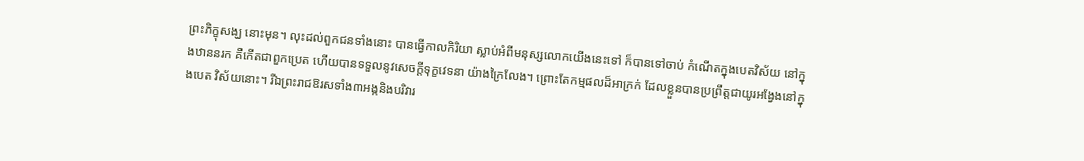ព្រះភិក្ខុសង្ឃ នោះមុន។ លុះដល់ពួកជនទាំងនោះ បានធ្វើកាលកិរិយា ស្លាប់អំពីមនុស្សលោកយើងនេះទៅ ក៏បានទៅចាប់ កំណើតក្នុងបេតវិស័យ នៅក្នុងឋាននរក គឺកើតជាពួកប្រេត ហើយបានទទួលនូវសេចក្តីទុក្ខវេទនា យ៉ាងក្រៃលែង។ ព្រោះតែកម្មផលដ៏អាក្រក់ ដែលខ្លួនបានប្រព្រឹត្តជាយូរអង្វែងនៅក្នុងបេត វិស័យនោះ។ រីឯព្រះរាជឱរសទាំង៣អង្កនិងបរិវារ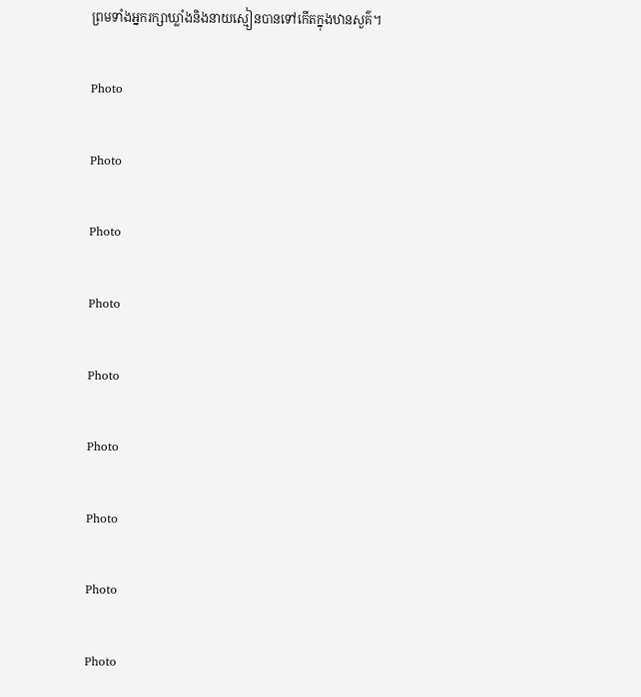ព្រមទាំងអ្នករក្សាឃ្លាំងនិងនាយស្មៀនបានទៅកើតក្នុងឋានសួគ៌។

Photo

Photo

Photo

Photo

Photo

Photo

Photo

Photo

Photo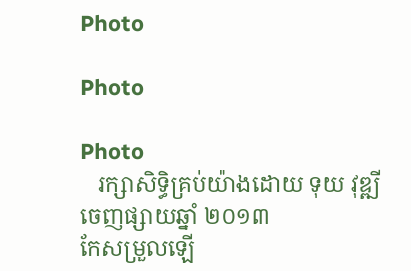Photo

Photo

Photo
   រក្សាសិទ្ធិគ្រប់យ៉ាងដោយ ទុយ វុឌ្ឍី ចេញផ្សាយឆ្នាំ ២០១៣
កែសម្រួលឡើ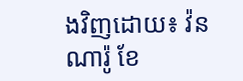ងវិញដោយ៖ វ៉ន ណារ៉ូ ខែ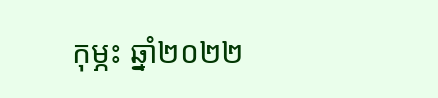កុម្ភះ ឆ្នាំ២០២២